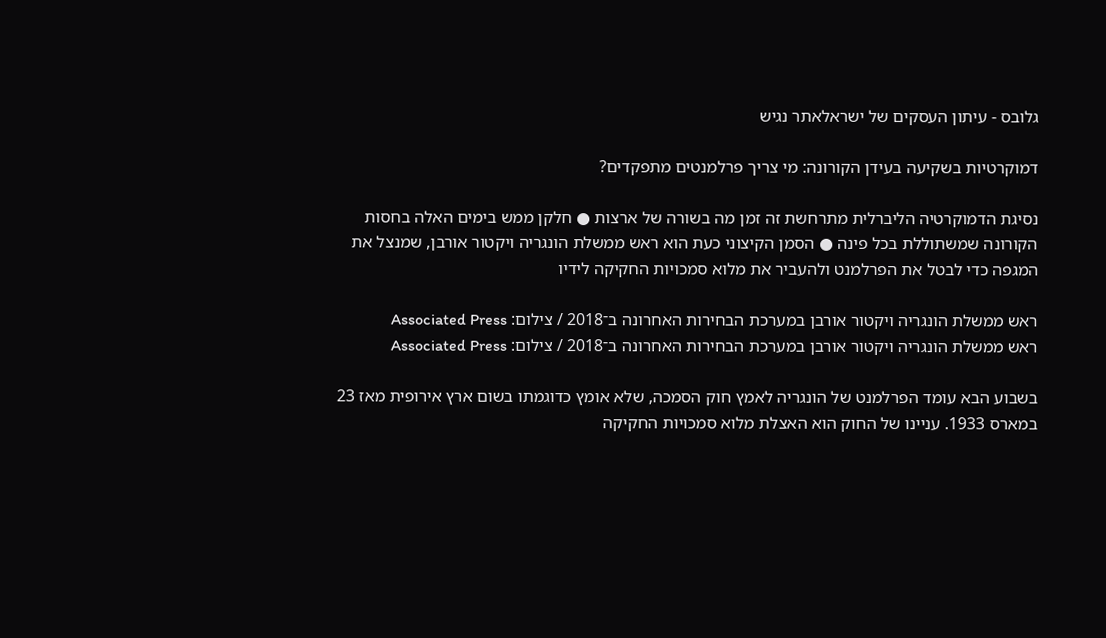גלובס - עיתון העסקים של ישראלאתר נגיש

דמוקרטיות בשקיעה בעידן הקורונה: מי צריך פרלמנטים מתפקדים?

נסיגת הדמוקרטיה הליברלית מתרחשת זה זמן מה בשורה של ארצות ● חלקן ממש בימים האלה בחסות הקורונה שמשתוללת בכל פינה ● הסמן הקיצוני כעת הוא ראש ממשלת הונגריה ויקטור אורבן, שמנצל את המגפה כדי לבטל את הפרלמנט ולהעביר את מלוא סמכויות החקיקה לידיו

ראש ממשלת הונגריה ויקטור אורבן במערכת הבחירות האחרונה ב־2018 / צילום: Associated Press
ראש ממשלת הונגריה ויקטור אורבן במערכת הבחירות האחרונה ב־2018 / צילום: Associated Press

בשבוע הבא עומד הפרלמנט של הונגריה לאמץ חוק הסמכה, שלא אומץ כדוגמתו בשום ארץ אירופית מאז 23 במארס 1933. עניינו של החוק הוא האצלת מלוא סמכויות החקיקה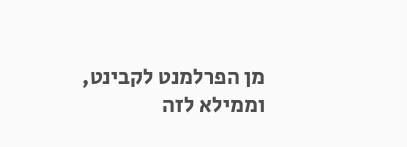מן הפרלמנט לקבינט, וממילא לזה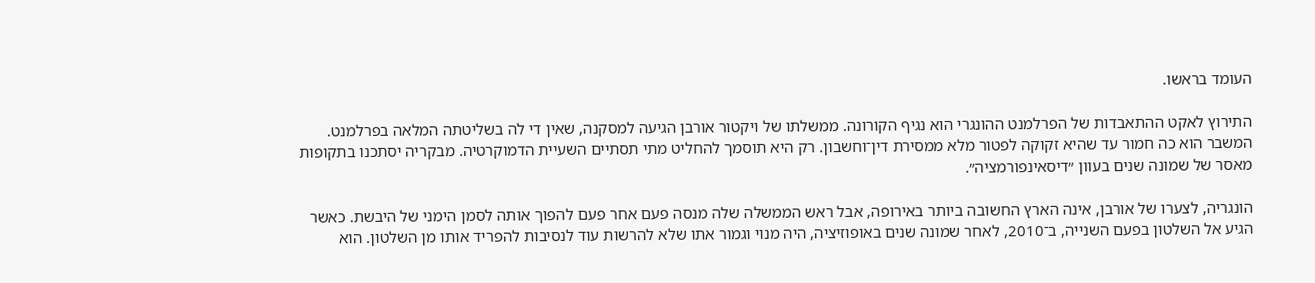העומד בראשו.

התירוץ לאקט ההתאבדות של הפרלמנט ההונגרי הוא נגיף הקורונה. ממשלתו של ויקטור אורבן הגיעה למסקנה, שאין די לה בשליטתה המלאה בפרלמנט. המשבר הוא כה חמור עד שהיא זקוקה לפטור מלא ממסירת דין־וחשבון. רק היא תוסמך להחליט מתי תסתיים השעיית הדמוקרטיה. מבקריה יסתכנו בתקופות מאסר של שמונה שנים בעוון ״דיסאינפורמציה״.

הונגריה, לצערו של אורבן, אינה הארץ החשובה ביותר באירופה, אבל ראש הממשלה שלה מנסה פעם אחר פעם להפוך אותה לסמן הימני של היבשת. כאשר הגיע אל השלטון בפעם השנייה, ב־2010, לאחר שמונה שנים באופוזיציה, היה מנוי וגמור אתו שלא להרשות עוד לנסיבות להפריד אותו מן השלטון. הוא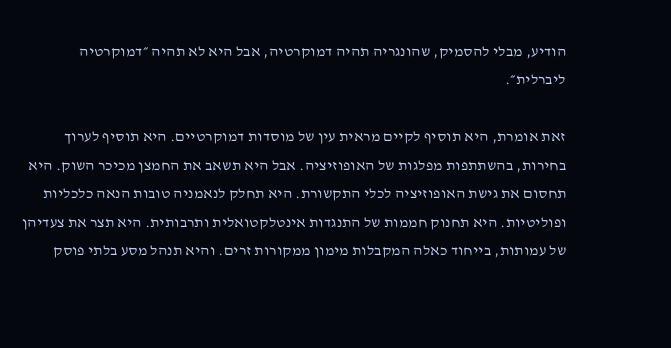הודיע, מבלי להסמיק, שהונגריה תהיה דמוקרטיה, אבל היא לא תהיה ״דמוקרטיה ליברלית״.

זאת אומרת, היא תוסיף לקיים מראית עין של מוסדות דמוקרטיים. היא תוסיף לערוך בחירות, בהשתתפות מפלגות של האופוזיציה. אבל היא תשאב את החמצן מכיכר השוק. היא תחסום את גישת האופוזיציה לכלי התקשורת. היא תחלק לנאמניה טובות הנאה כלכליות ופוליטיות. היא תחנוק חממות של התנגדות אינטלקטואלית ותרבותית. היא תצר את צעדיהן של עמותות, בייחוד כאלה המקבלות מימון ממקורות זרים. והיא תנהל מסע בלתי פוסק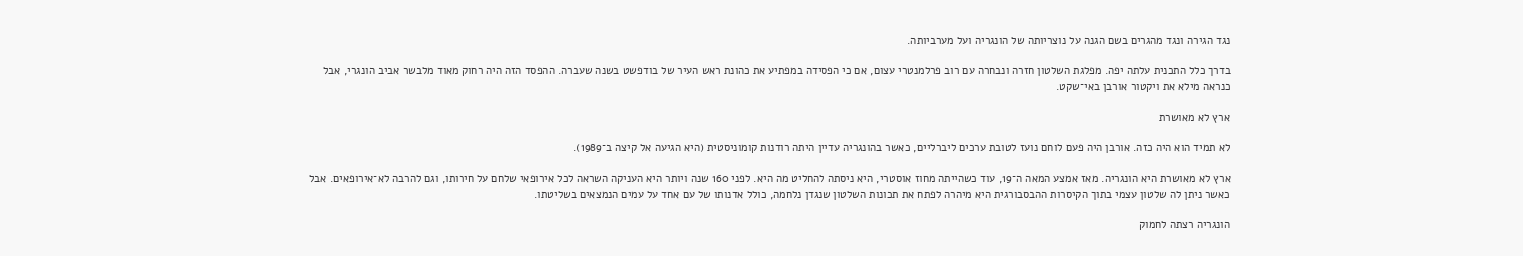נגד הגירה ונגד מהגרים בשם הגנה על נוצריותה של הונגריה ועל מערביותה.

בדרך כלל התכנית עלתה יפה. מפלגת השלטון חזרה ונבחרה עם רוב פרלמנטרי עצום, אם כי הפסידה במפתיע את כהונת ראש העיר של בודפשט בשנה שעברה. ההפסד הזה היה רחוק מאוד מלבשר אביב הונגרי, אבל כנראה מילא את ויקטור אורבן באי־שקט.

ארץ לא מאושרת

לא תמיד הוא היה כזה. אורבן היה פעם לוחם נועז לטובת ערכים ליברליים, כאשר בהונגריה עדיין היתה רודנות קומוניסטית (היא הגיעה אל קיצה ב־1989).

ארץ לא מאושרת היא הונגריה. מאז אמצע המאה ה־19, עוד כשהייתה מחוז אוסטרי, היא ניסתה להחליט מה היא. לפני 160 שנה ויותר היא העניקה השראה לכל אירופאי שלחם על חירותו, וגם להרבה לא־אירופאים. אבל כאשר ניתן לה שלטון עצמי בתוך הקיסרות ההבסבורגית היא מיהרה לפתח את תכונות השלטון שנגדן נלחמה, כולל אדנותו של עם אחד על עמים הנמצאים בשליטתו.

הונגריה רצתה לחמוק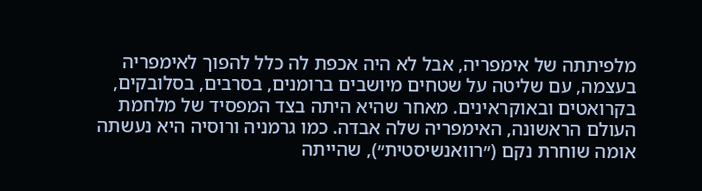מלפיתתה של אימפריה, אבל לא היה אכפת לה כלל להפוך לאימפריה בעצמה, עם שליטה על שטחים מיושבים ברומנים, בסרבים, בסלובקים, בקרואטים ובאוקראינים. מאחר שהיא היתה בצד המפסיד של מלחמת העולם הראשונה, האימפריה שלה אבדה. כמו גרמניה ורוסיה היא נעשתה אומה שוחרת נקם (״רוואנשיסטית״), שהייתה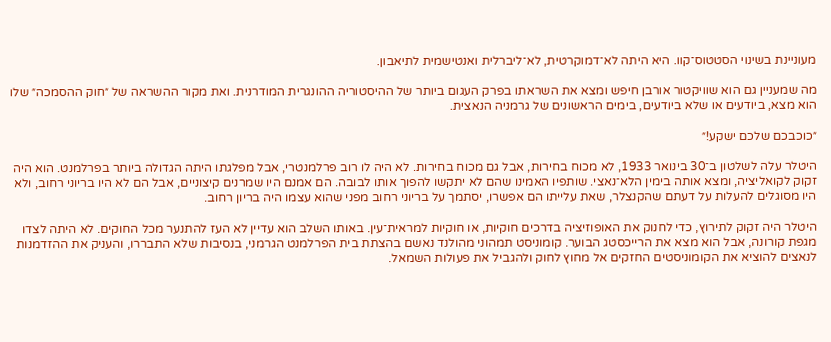מעוניינת בשינוי הסטטוס־קוו. היא היתה לא־דמוקרטית, לא־ליברלית ואנטישמית לתיאבון.

מה שמעניין גם הוא שוויקטור אורבן חיפש ומצא את השראתו בפרק העגום ביותר של ההיסטוריה ההונגרית המודרנית. ואת מקור ההשראה של ״חוק ההסמכה״ שלו הוא מצא, ביודעים או שלא ביודעים, בימים הראשונים של גרמניה הנאצית.

״כוכבכם שלכם ישקע!״

היטלר עלה לשלטון ב־30 בינואר 1933, לא מכוח בחירות, אבל גם מכוח בחירות. לא היה לו רוב פרלמנטרי, אבל מפלגתו היתה הגדולה ביותר בפרלמנט. הוא היה זקוק לקואליציה, ומצא אותה בימין הלא־נאצי. שותפיו האמינו שהם לא יתקשו להפוך אותו לבובה. הם אמנם היו שמרנים קיצוניים, אבל הם לא היו בריוני רחוב, ולא היו מסוגלים להעלות על דעתם שהקנצלר, שאת עלייתו הם אפשרו, יסתמך על בריוני רחוב מפני שהוא עצמו היה בריון רחוב.

היטלר היה זקוק לתירוץ, כדי לחנוק את האופוזיציה בדרכים חוקיות, או חוקיות למראית־עין. באותו השלב הוא עדיין לא העז להתנער מכל החוקים. לא היתה לצדו מגפת קורונה, אבל הוא מצא את הרייכסטג הבוער. קומוניסט תמהוני מהולנד נאשם בהצתת בית הפרלמנט הגרמני, בנסיבות שלא התבררו, והעניק את ההזדמנות לנאצים להוציא את הקומוניסטים החזקים אל מחוץ לחוק ולהגביל את פעולות השמאל.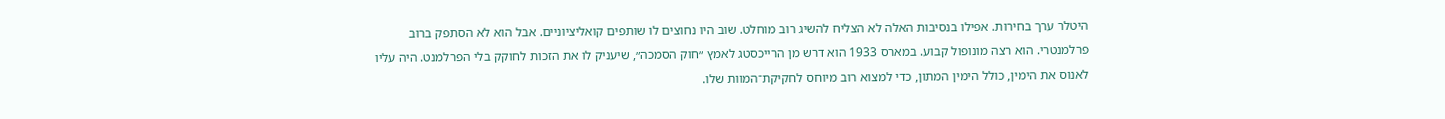היטלר ערך בחירות. אפילו בנסיבות האלה לא הצליח להשיג רוב מוחלט. שוב היו נחוצים לו שותפים קואליציוניים. אבל הוא לא הסתפק ברוב פרלמנטרי. הוא רצה מונופול קבוע. במארס 1933 הוא דרש מן הרייכסטג לאמץ ״חוק הסמכה״, שיעניק לו את הזכות לחוקק בלי הפרלמנט. היה עליו לאנוס את הימין, כולל הימין המתון, כדי למצוא רוב מיוחס לחקיקת־המוות שלו.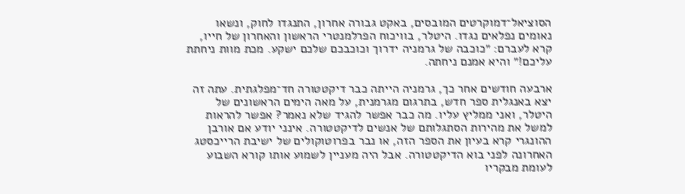הסוציאל־דמוקרטים המובסים, באקט גבורה אחרון, התנגדו לחוק, ונשאו נאומים נפלאים נגדו. היטלר, בוויכוח הפרלמנטרי הראשון והאחרון של חייו, קרא לעברם: ״כוכבה של גרמניה ידרוך וכוכבכם שלכם ישקע. מכת מוות ניחתת עליכם!״ והיא אמנם ניחתה.

ארבעה חודשים אחר כך, גרמניה הייתה כבר דיקטטורה חד־מפלגתית. עתה זה יצא באנגלית ספר חדש, בתרגום מגרמנית, על מאה הימים הראשונים של היטלר, ואני ממליץ עליו. מה כבר אפשר להגיד שלא נאמר? אפשר להראות למשל את מהירות הסתגלותם של אנשים לדיקטטורה. אינני יודע אם אורבן ההונגרי קרא בעיון את הספר הזה, או נבר בפרוטוקולים של ישיבת הרייכסטג האחרונה לפני בוא הדיקטטורה. אבל היה מעניין לשמוע אותו קורא השבוע לעומת מבקריו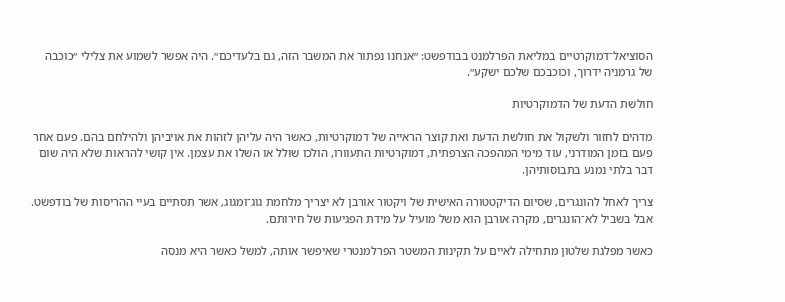הסוציאל־דמוקרטיים במליאת הפרלמנט בבודפשט: ״אנחנו נפתור את המשבר הזה, גם בלעדיכם״. היה אפשר לשמוע את צלילי ״כוכבה של גרמניה ידרוך, וכוכבכם שלכם ישקע״.

חולשת הדעת של הדמוקרטיות

מדהים לחזור ולשקול את חולשת הדעת ואת קוצר הראייה של דמוקרטיות, כאשר היה עליהן לזהות את אויביהן ולהילחם בהם. פעם אחר פעם בזמן המודרני, עוד מימי המהפכה הצרפתית, דמוקרטיות התעוורו, הולכו שולל או השלו את עצמן. אין קושי להראות שלא היה שום דבר בלתי נמנע בתבוסותיהן.

צריך לאחל להונגרים, שסיום הדיקטטורה האישית של ויקטור אורבן לא יצריך מלחמת גוג־ומגוג, אשר תסתיים בעיי ההריסות של בודפשט. אבל בשביל לא־הונגרים, מקרה אורבן הוא משל מועיל על מידת הפגיעות של חירותם.

כאשר מפלגת שלטון מתחילה לאיים על תקינות המשטר הפרלמנטרי שאיפשר אותה, למשל כאשר היא מנסה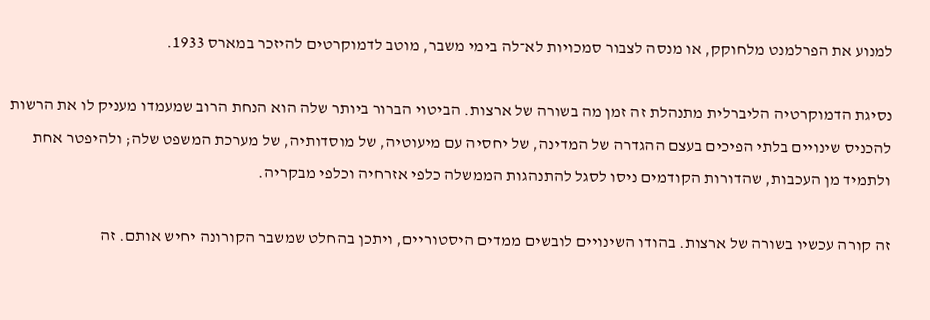למנוע את הפרלמנט מלחוקק, או מנסה לצבור סמכויות לא־לה בימי משבר, מוטב לדמוקרטים להיזכר במארס 1933.

נסיגת הדמוקרטיה הליברלית מתנהלת זה זמן מה בשורה של ארצות. הביטוי הברור ביותר שלה הוא הנחת הרוב שמעמדו מעניק לו את הרשות להכניס שינויים בלתי הפיכים בעצם ההגדרה של המדינה, של יחסיה עם מיעוטיה, של מוסדותיה, של מערכת המשפט שלה; ולהיפטר אחת ולתמיד מן העכבות, שהדורות הקודמים ניסו לסגל להתנהגות הממשלה כלפי אזרחיה וכלפי מבקריה.

זה קורה עכשיו בשורה של ארצות. בהודו השינויים לובשים ממדים היסטוריים, ויתכן בהחלט שמשבר הקורונה יחיש אותם. זה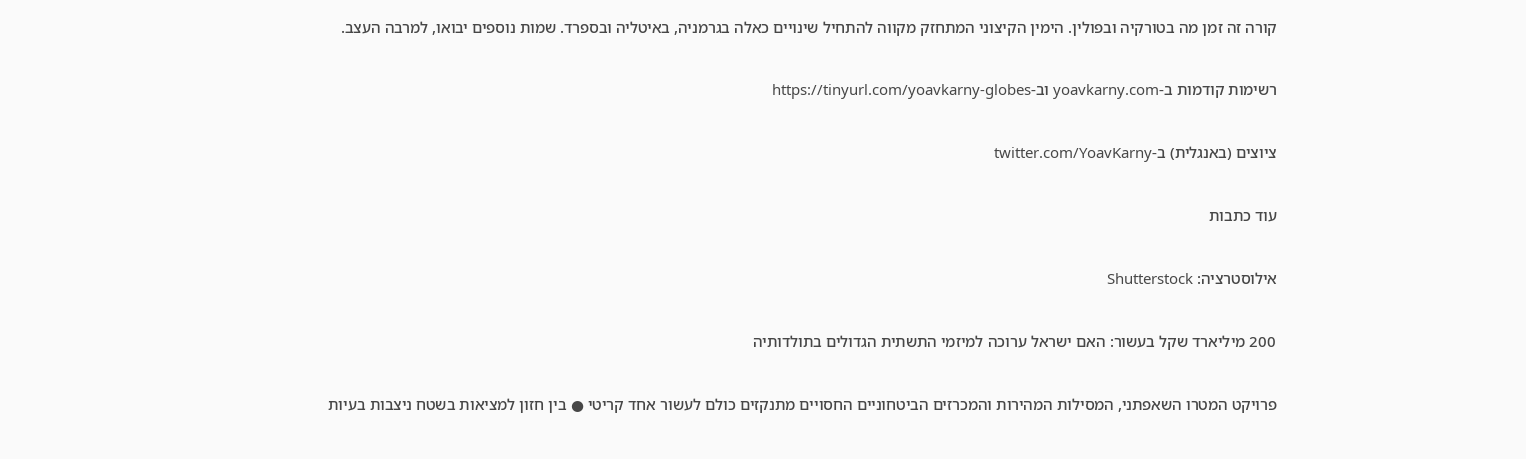קורה זה זמן מה בטורקיה ובפולין. הימין הקיצוני המתחזק מקווה להתחיל שינויים כאלה בגרמניה, באיטליה ובספרד. שמות נוספים יבואו, למרבה העצב.

רשימות קודמות ב-yoavkarny.com וב-https://tinyurl.com/yoavkarny-globes

ציוצים (באנגלית) ב-twitter.com/YoavKarny

עוד כתבות

אילוסטרציה: Shutterstock

200 מיליארד שקל בעשור: האם ישראל ערוכה למיזמי התשתית הגדולים בתולדותיה

פרויקט המטרו השאפתני, המסילות המהירות והמכרזים הביטחוניים החסויים מתנקזים כולם לעשור אחד קריטי ● בין חזון למציאות בשטח ניצבות בעיות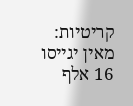קריטיות: מאין יגייסו 16 אלף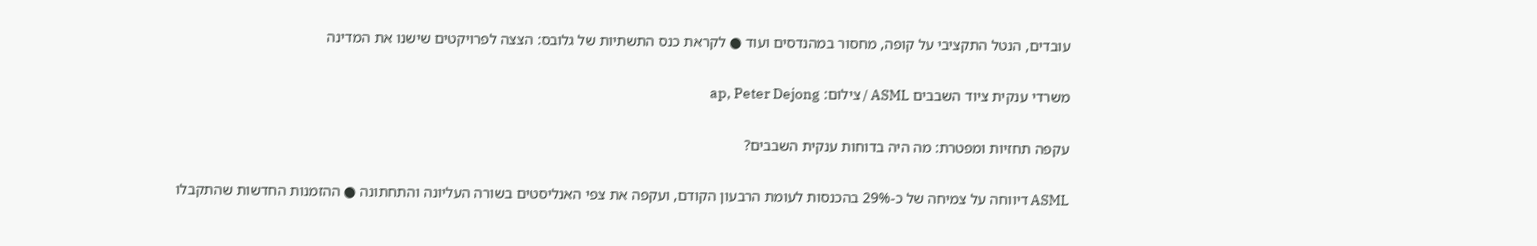עובדים, הנטל התקציבי על קופה, מחסור במהנדסים ועוד ● לקראת כנס התשתיות של גלובס: הצצה לפרויקטים שישנו את המדינה

משרדי ענקית ציוד השבבים ASML / צילום: ap, Peter Dejong

עקפה תחזיות ומפטרת: מה היה בדוחות ענקית השבבים?

ASML דיווחה על צמיחה של כ-29% בהכנסות לעומת הרבעון הקודם, ועקפה את צפי האנליסטים בשורה העליונה והתחתונה ● ההזמנות החדשות שהתקבלו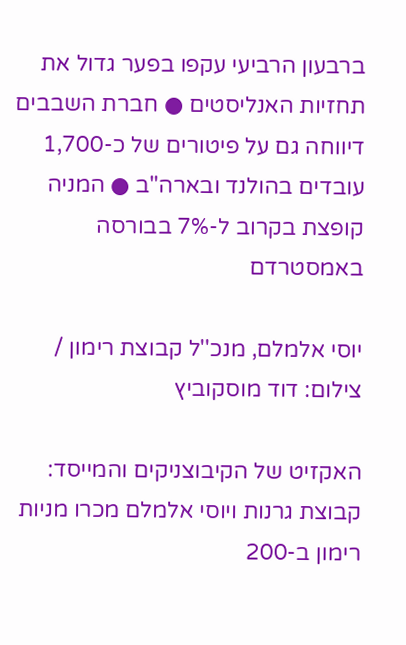ברבעון הרביעי עקפו בפער גדול את תחזיות האנליסטים ● חברת השבבים דיווחה גם על פיטורים של כ-1,700 עובדים בהולנד ובארה"ב ● המניה קופצת בקרוב ל-7% בבורסה באמסטרדם

יוסי אלמלם, מנכ''ל קבוצת רימון / צילום: דוד מוסקוביץ

האקזיט של הקיבוצניקים והמייסד: קבוצת גרנות ויוסי אלמלם מכרו מניות רימון ב-200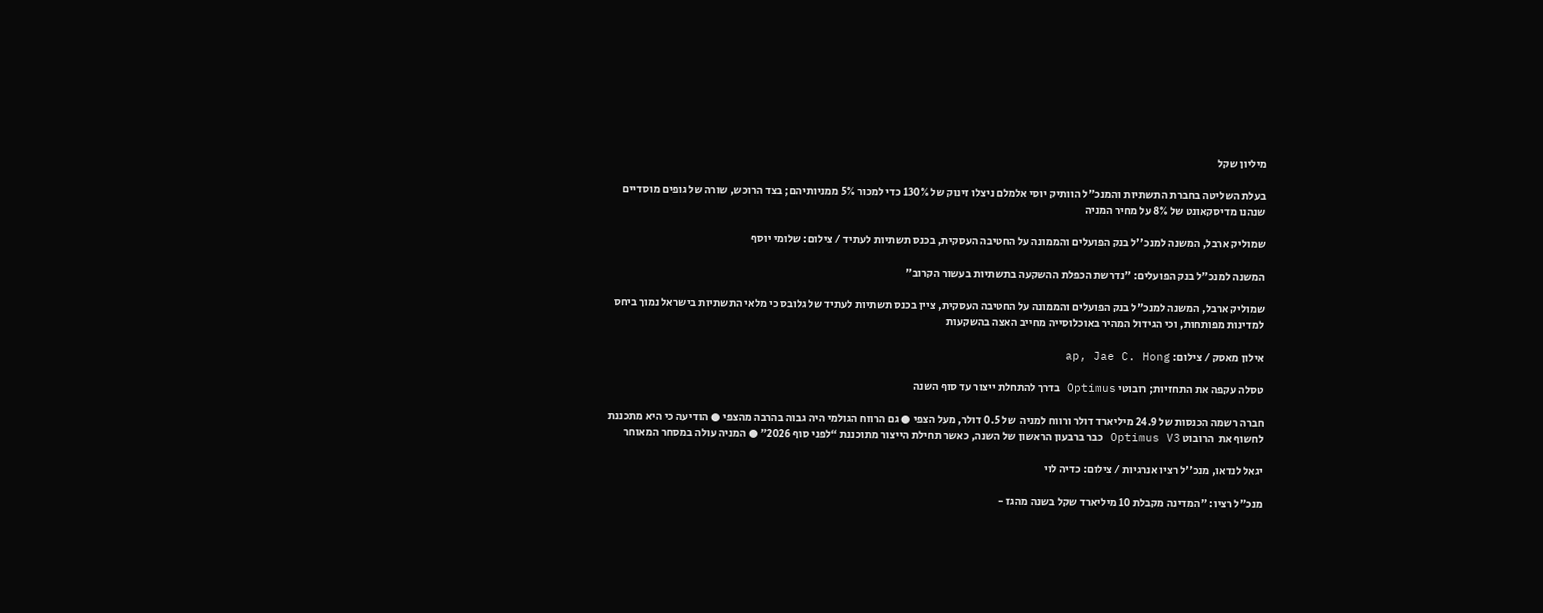מיליון שקל

בעלת השליטה בחברת התשתיות והמנכ"ל הוותיק יוסי אלמלם ניצלו זינוק של 130% כדי למכור 5% ממניותיהם; בצד הרוכש, שורה של גופים מוסדיים שנהנו מדיסקאונט של 8% על מחיר המניה

שמוליק ארבל, המשנה למנכ''ל בנק הפועלים והממונה על החטיבה העסקית, בכנס תשתיות לעתיד / צילום: שלומי יוסף

המשנה למנכ"ל בנק הפועלים: "נדרשת הכפלת ההשקעה בתשתיות בעשור הקרוב"

שמוליק ארבל, המשנה למנכ"ל בנק הפועלים והממונה על החטיבה העסקית, ציין בכנס תשתיות לעתיד של גלובס כי מלאי התשתיות בישראל נמוך ביחס למדינות מפותחות, וכי הגידול המהיר באוכלוסייה מחייב האצה בהשקעות

אילון מאסק / צילום: ap, Jae C. Hong

טסלה עקפה את התחזיות; רובוטי Optimus בדרך להתחלת ייצור עד סוף השנה

חברה רשמה הכנסות של 24.9 מיליארד דולר ורווח למניה  של 0.5 דולר, מעל הצפי ● גם הרווח הגולמי היה גבוה בהרבה מהצפי ● הודיעה כי היא מתכננת לחשוף את  הרובוט Optimus V3 כבר ברבעון הראשון של השנה, כאשר תחילת הייצור מתוכננת “לפני סוף 2026” ● המניה עולה במסחר המאוחר

יגאל לנדאו, מנכ''ל רציו אנרגיות / צילום: כדיה לוי

מנכ"ל רציו: "המדינה מקבלת 10 מיליארד שקל בשנה מהגז -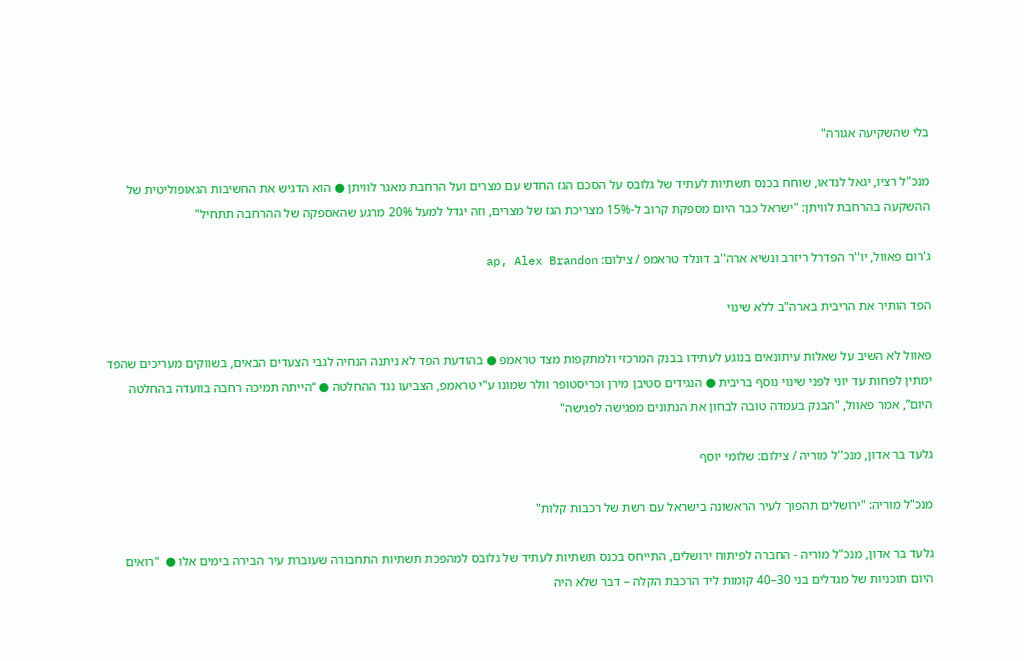בלי שהשקיעה אגורה"

מנכ"ל רציו, יגאל לנדאו, שוחח בכנס תשתיות לעתיד של גלובס על הסכם הגז החדש עם מצרים ועל הרחבת מאגר לוויתן ● הוא הדגיש את החשיבות הגאופוליטית של ההשקעה בהרחבת לוויתן: "ישראל כבר היום מספקת קרוב ל-15% מצריכת הגז של מצרים, וזה יגדל למעל 20% מרגע שהאספקה של ההרחבה תתחיל"

ג'רום פאוול, יו''ר הפדרל ריזרב ונשיא ארה''ב דונלד טראמפ / צילום: ap, Alex Brandon

הפד הותיר את הריבית בארה"ב ללא שינוי

פאוול לא השיב על שאלות עיתונאים בנוגע לעתידו בבנק המרכזי ולמתקפות מצד טראמפ ● בהודעת הפד לא ניתנה הנחיה לגבי הצעדים הבאים, בשווקים מעריכים שהפד ימתין לפחות עד יוני לפני שינוי נוסף בריבית ● הנגידים סטיבן מירן וכריסטופר וולר שמונו ע"י טראמפ, הצביעו נגד ההחלטה ● “הייתה תמיכה רחבה בוועדה בהחלטה היום”, אמר פאוול, "הבנק בעמדה טובה לבחון את הנתונים מפגישה לפגישה"

גלעד בר אדון, מנכ''ל מוריה / צילום: שלומי יוסף

מנכ"ל מוריה: "ירושלים תהפוך לעיר הראשונה בישראל עם רשת של רכבות קלות"

גלעד בר אדון, מנכ"ל מוריה - החברה לפיתוח ירושלים, התייחס בכנס תשתיות לעתיד של גלובס למהפכת תשתיות התחבורה שעוברת עיר הבירה בימים אלו ●  "רואים היום תוכניות של מגדלים בני 30–40 קומות ליד הרכבת הקלה – דבר שלא היה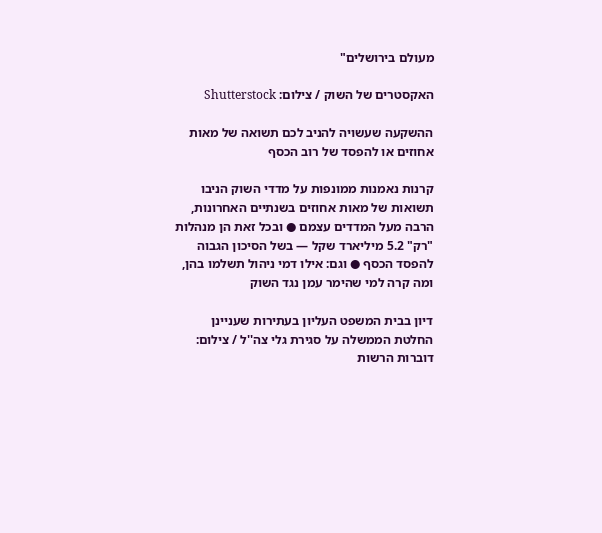מעולם בירושלים"

האקסטרים של השוק / צילום: Shutterstock

ההשקעה שעשויה להניב לכם תשואה של מאות אחוזים או להפסד של רוב הכסף

קרנות נאמנות ממונפות על מדדי השוק הניבו תשואות של מאות אחוזים בשנתיים האחרונות, הרבה מעל המדדים עצמם ● ובכל זאת הן מנהלות "רק" 5.2 מיליארד שקל — בשל הסיכון הגבוה להפסד הכסף ● וגם: אילו דמי ניהול תשלמו בהן, ומה קרה למי שהימר עמן נגד השוק

דיון בבית המשפט העליון בעתירות שעניינן החלטת הממשלה על סגירת גלי צה''ל / צילום: דוברות הרשות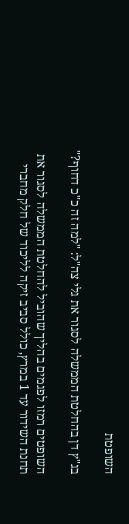השופטת

בג"ץ דן בהחלטת הממשלה לסגור את גלי צה"ל: "למה זה כ"כ דחוף?"

השופטים רמזו לפגמים בהליך שהוביל להחלטת הממשלה לסגור את תחנת השידור עד 1 במרץ, כולל סביב זיקה לליכוד של חלק מחברי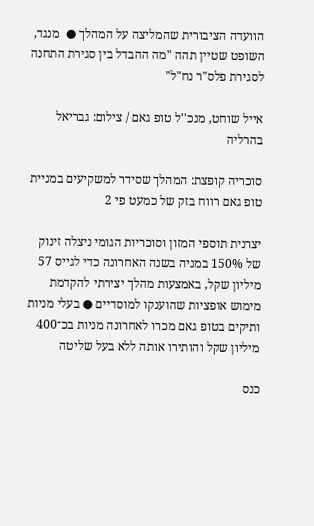הוועדה הציבורית שהמליצה על המהלך ●  מנגד, השופט שטיין תהה "מה ההבדל בין סגירת התחנה לסגירת פלס"ר נח"ל"

אייל שוחט, מנכ''ל טופ גאם / צילום: גבריאל בהרליה

סוכריה קופצת: המהלך שסידר למשקיעים במניית טופ גאם רווח בזק של כמעט פי 2

יצרנית תוספי המזון וסוכריות הגומי ניצלה זינוק של 150% במניה בשנה האחרונה כדי לגייס 57 מיליון שקל, באמצעות מהלך יצירתי להקדמת מימוש אופציות שהוענקו למוסדיים ● בעלי מניות ותיקים בטופ גאם מכרו לאחרונה מניות בכ־400 מיליון שקל והותירו אותה ללא בעל שליטה

כנס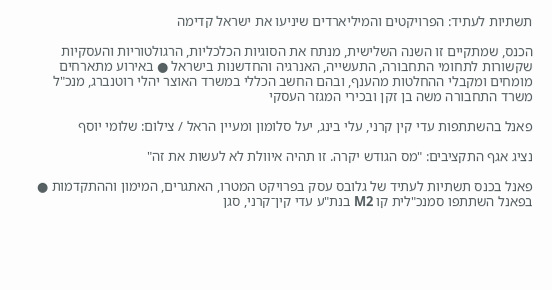תשתיות לעתיד: הפרויקטים והמיליארדים שיניעו את ישראל קדימה

הכנס, שמתקיים זו השנה השלישית, מנתח את הסוגיות הכלכליות, הרגולטוריות והעסקיות שקשורות לתחומי התחבורה, התעשייה, האנרגיה והחדשנות בישראל ● באירוע מתארחים מומחים ומקבלי ההחלטות מהענף, ובהם החשב הכללי במשרד האוצר יהלי רוטנברג, מנכ"ל משרד התחבורה משה בן זקן ובכירי המגזר העסקי

פאנל בהשתתפות עדי קין קרני, עלי בינג, יעל סלומון ומעיין הראל / צילום: שלומי יוסף

נציג אגף התקציבים: "מס הגודש יקרה. זו תהיה איוולת לא לעשות את זה"

פאנל בכנס תשתיות לעתיד של גלובס עסק בפרויקט המטרו, האתגרים, המימון וההתקדמות ● בפאנל השתתפו סמנכ"לית קו M2 בנת"ע עדי קין־קרני, סגן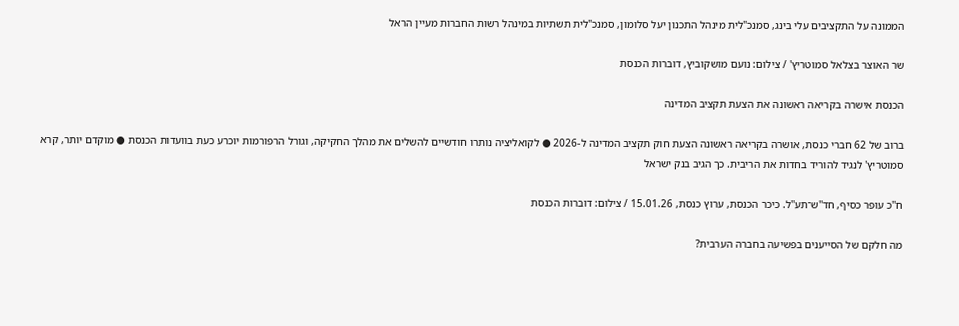הממונה על התקציבים עלי בינג, סמנכ"לית מינהל התכנון יעל סלומון, סמנכ"לית תשתיות במינהל רשות החברות מעיין הראל

שר האוצר בצלאל סמוטריץ' / צילום: נועם מושקוביץ, דוברות הכנסת

הכנסת אישרה בקריאה ראשונה את הצעת תקציב המדינה

ברוב של 62 חברי כנסת, אושרה בקריאה ראשונה הצעת חוק תקציב המדינה ל-2026 ● לקואליציה נותרו חודשיים להשלים את מהלך החקיקה, וגורל הרפורמות יוכרע כעת בוועדות הכנסת ● מוקדם יותר, קרא סמוטריץ' לנגיד להוריד בחדות את הריבית. כך הגיב בנק ישראל

ח''כ עופר כסיף, חד''ש־תע''ל. כיכר הכנסת, ערוץ כנסת, 15.01.26 / צילום: דוברות הכנסת

מה חלקם של הסייענים בפשיעה בחברה הערבית?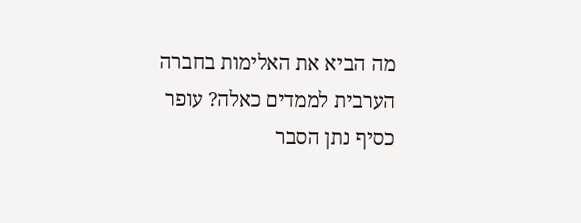מה הביא את האלימות בחברה הערבית לממדים כאלה? עופר כסיף נתן הסבר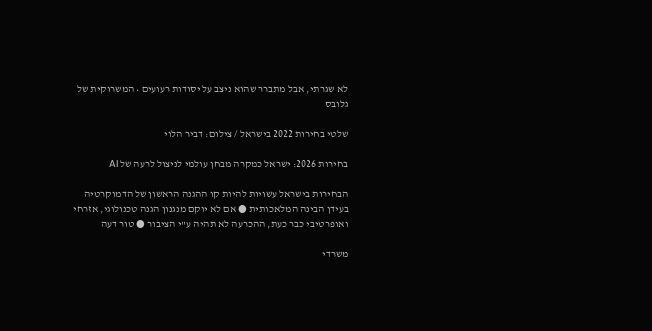לא שגרתי, אבל מתברר שהוא ניצב על יסודות רעועים • המשרוקית של גלובס

שלטי בחירות 2022 בישראל / צילום: דביר הלוי

בחירות 2026: ישראל כמקרה מבחן עולמי לניצול לרעה של AI

הבחירות בישראל עשויות להיות קו ההגנה הראשון של הדמוקרטיה בעידן הבינה המלאכותית ● אם לא יוקם מנגנון הגנה טכנולוגי, אזרחי ואופרטיבי כבר כעת, ההכרעה לא תהיה ע"י הציבור ● טור דעה

משרדי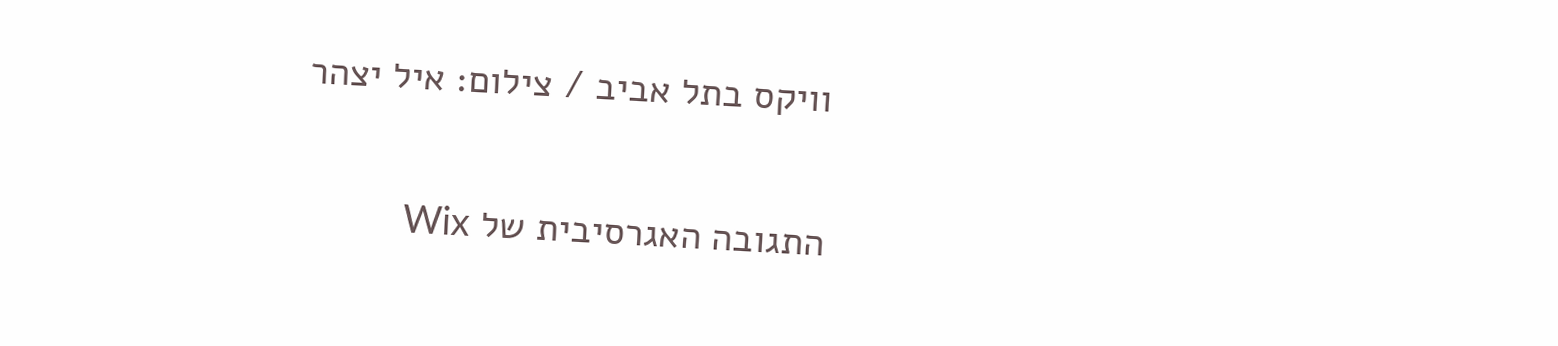וויקס בתל אביב / צילום: איל יצהר

התגובה האגרסיבית של Wix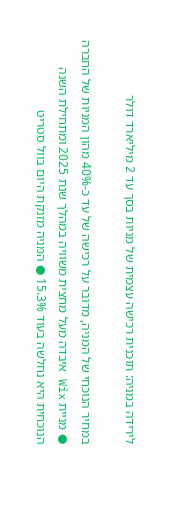לירידה במניה: תוכנית רכישה עצמית של מניות בסך עד 2 מיליארד דולר

במחיר הנוכחי של המניה, מדובר על רכישה של עד כ-40% מהון המניות של החברה ● מניית Wix איבדה מעל מחצית משוויה במהלך שנת 2025 ומתחילת השנה הנוכחית היא נחלשה בעוד 15.3% ● המניה מזנקת היום בוול סטריט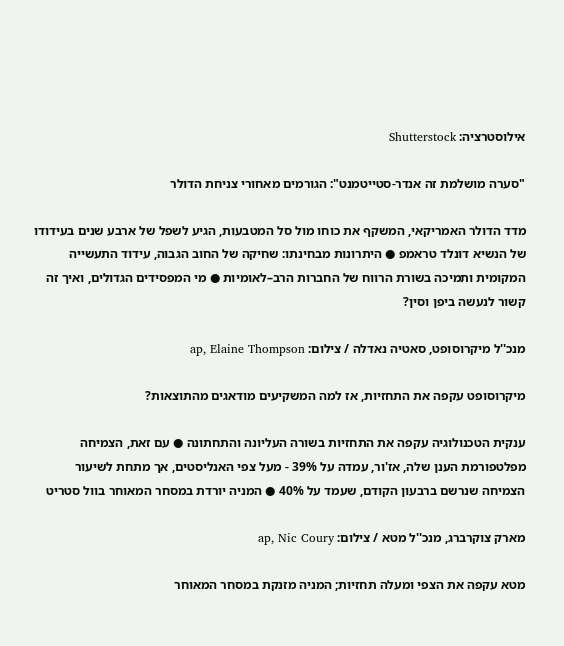אילוסטרציה: Shutterstock

"סערה מושלמת זה אנדר-סטייטמנט": הגורמים מאחורי צניחת הדולר

מדד הדולר האמריקאי, המשקף את כוחו מול סל המטבעות, הגיע לשפל של ארבע שנים בעידודו של הנשיא דונלד טראמפ ● היתרונות מבחינתו: שחיקה של החוב הגבוה, עידוד התעשייה המקומית ותמיכה בשורת הרווח של החברות הרב–לאומיות ● מי המפסידים הגדולים, ואיך זה קשור לנעשה ביפן וסין?

מנכ''ל מיקרוסופט, סאטיה נאדלה / צילום: ap, Elaine Thompson

מיקרוסופט עקפה את התחזיות, אז למה המשקיעים מודאגים מהתוצאות?

ענקית הטכנולוגיה עקפה את התחזיות בשורה העליונה והתחתונה ● עם זאת, הצמיחה מפלטפורמת הענן שלה, אז'ור, עמדה על 39% - מעל צפי האנליסטים, אך מתחת לשיעור הצמיחה שנרשם ברבעון הקודם, שעמד על 40% ● המניה יורדת במסחר המאוחר בוול סטריט

מארק צוקרברג, מנכ''ל מטא / צילום: ap, Nic Coury

מטא עקפה את הצפי ומעלה תחזיות; המניה מזנקת במסחר המאוחר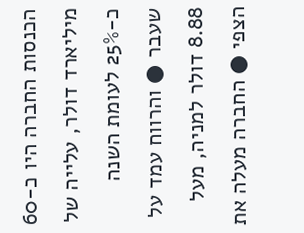הכנסות החברה היו כ-60 מיליארד דולר, עלייה של כ-25% לעומת השנה שעבר ● והרווח עמד על 8.88 דולר למניה, מעל הצפי ● החברה מעלה את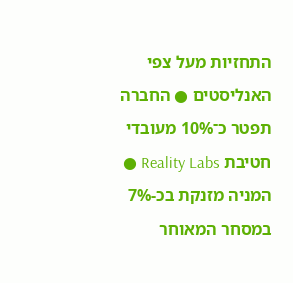התחזיות מעל צפי האנליסטים ● החברה תפטר כ־10% מעובדי חטיבת Reality Labs ● המניה מזנקת בכ-7% במסחר המאוחר